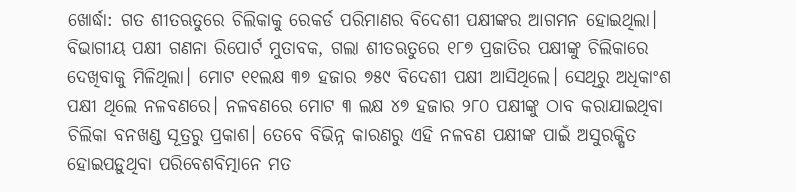ଖୋର୍ଦ୍ଧା: ଗତ ଶୀତଋତୁରେ ଚିଲିକାକୁ ରେକର୍ଡ ପରିମାଣର ବିଦେଶୀ ପକ୍ଷୀଙ୍କର ଆଗମନ ହୋଇଥିଲା। ବିଭାଗୀୟ ପକ୍ଷୀ ଗଣନା ରିପୋର୍ଟ ମୁତାବକ, ଗଲା ଶୀତଋତୁରେ ୧୮୭ ପ୍ରଜାତିର ପକ୍ଷୀଙ୍କୁ ଚିଲିକାରେ ଦେଖିବାକୁ ମିଳିଥିଲା। ମୋଟ ୧୧ଲକ୍ଷ ୩୭ ହଜାର ୭୫୯ ବିଦେଶୀ ପକ୍ଷୀ ଆସିଥିଲେ। ସେଥିରୁ ଅଧିକାଂଶ ପକ୍ଷୀ ଥିଲେ ନଳବଣରେ। ନଳବଣରେ ମୋଟ ୩ ଲକ୍ଷ ୪୭ ହଜାର ୨୮୦ ପକ୍ଷୀଙ୍କୁ ଠାବ କରାଯାଇଥିବା ଚିଲିକା ବନଖଣ୍ଡ ସୂତ୍ରରୁ ପ୍ରକାଶ। ତେବେ ବିଭିନ୍ନ କାରଣରୁ ଏହି ନଳବଣ ପକ୍ଷୀଙ୍କ ପାଇଁ ଅସୁରକ୍ଷିତ ହୋଇପଡ଼ୁଥିବା ପରିବେଶବିତ୍ମାନେ ମତ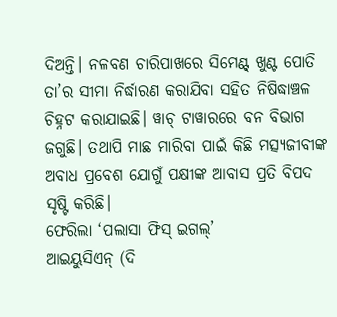ଦିଅନ୍ତି। ନଳବଣ ଚାରିପାଖରେ ସିମେଣ୍ଟ୍ ଖୁଣ୍ଟ ପୋତି ତା’ର ସୀମା ନିର୍ଦ୍ଧାରଣ କରାଯିବା ସହିତ ନିଷିଦ୍ଧାଞ୍ଚଳ ଚିହ୍ନଟ କରାଯାଇଛି। ୱାଚ୍ ଟାୱାରରେ ବନ ବିଭାଗ ଜଗୁଛି। ତଥାପି ମାଛ ମାରିବା ପାଇଁ କିଛି ମତ୍ସ୍ୟଜୀବୀଙ୍କ ଅବାଧ ପ୍ରବେଶ ଯୋଗୁଁ ପକ୍ଷୀଙ୍କ ଆବାସ ପ୍ରତି ବିପଦ ସୃଷ୍ଟି କରିଛି।
ଫେରିଲା ‘ପଲାସା ଫିସ୍ ଇଗଲ୍’
ଆଇୟୁସିଏନ୍ (ଦି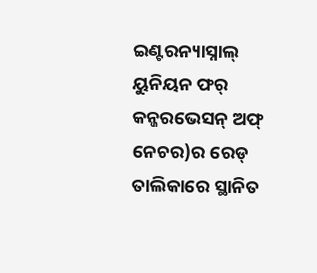ଇଣ୍ଟରନ୍ୟାସ୍ନାଲ୍ ୟୁନିୟନ ଫର୍ କନ୍ଜରଭେସନ୍ ଅଫ୍ ନେଚର)ର ରେଡ୍ ତାଲିକାରେ ସ୍ଥାନିତ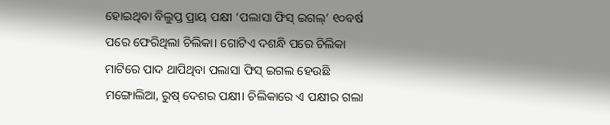ହୋଇଥିବା ବିଲୁପ୍ତ ପ୍ରାୟ ପକ୍ଷୀ ‘ପଲାସା ଫିସ୍ ଇଗଲ୍’ ୧୦ବର୍ଷ ପରେ ଫେରିଥିଲା ଚିଲିକା। ଗୋଟିଏ ଦଶନ୍ଧି ପରେ ଚିଲିକା ମାଟିରେ ପାଦ ଥାପିଥିବା ପଲାସା ଫିସ୍ ଇଗଲ ହେଉଛି ମଙ୍ଗୋଲିଆ, ରୁଷ୍ ଦେଶର ପକ୍ଷୀ। ଚିଲିକାରେ ଏ ପକ୍ଷୀର ଗଲା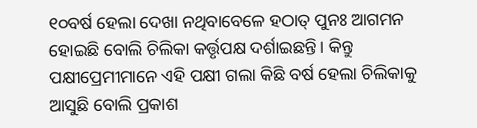୧୦ବର୍ଷ ହେଲା ଦେଖା ନଥିବାବେଳେ ହଠାତ୍ ପୁନଃ ଆଗମନ ହୋଇଛି ବୋଲି ଚିଲିକା କର୍ତ୍ତୃପକ୍ଷ ଦର୍ଶାଇଛନ୍ତି। କିନ୍ତୁ ପକ୍ଷୀପ୍ରେମୀମାନେ ଏହି ପକ୍ଷୀ ଗଲା କିଛି ବର୍ଷ ହେଲା ଚିଲିକାକୁ ଆସୁଛି ବୋଲି ପ୍ରକାଶ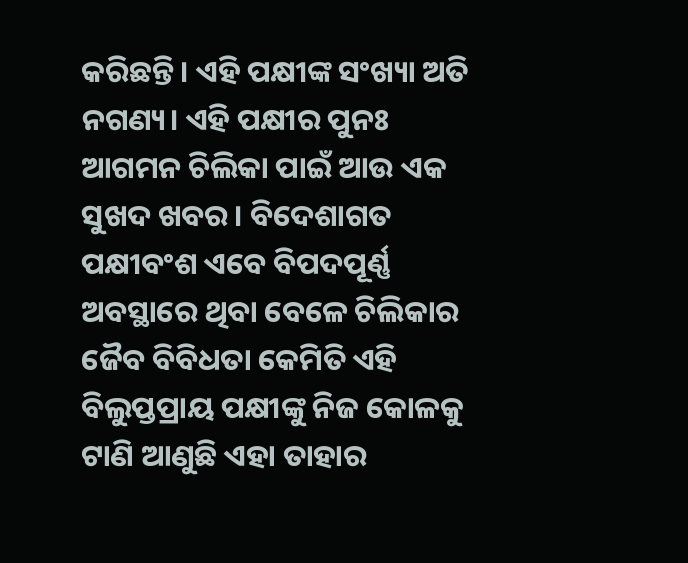କରିଛନ୍ତି। ଏହି ପକ୍ଷୀଙ୍କ ସଂଖ୍ୟା ଅତି ନଗଣ୍ୟ। ଏହି ପକ୍ଷୀର ପୁନଃ ଆଗମନ ଚିଲିକା ପାଇଁ ଆଉ ଏକ ସୁଖଦ ଖବର। ବିଦେଶାଗତ ପକ୍ଷୀବଂଶ ଏବେ ବିପଦପୂର୍ଣ୍ଣ ଅବସ୍ଥାରେ ଥିବା ବେଳେ ଚିଲିକାର ଜୈବ ବିବିଧତା କେମିତି ଏହି ବିଲୁପ୍ତପ୍ରାୟ ପକ୍ଷୀଙ୍କୁ ନିଜ କୋଳକୁ ଟାଣି ଆଣୁଛି ଏହା ତାହାର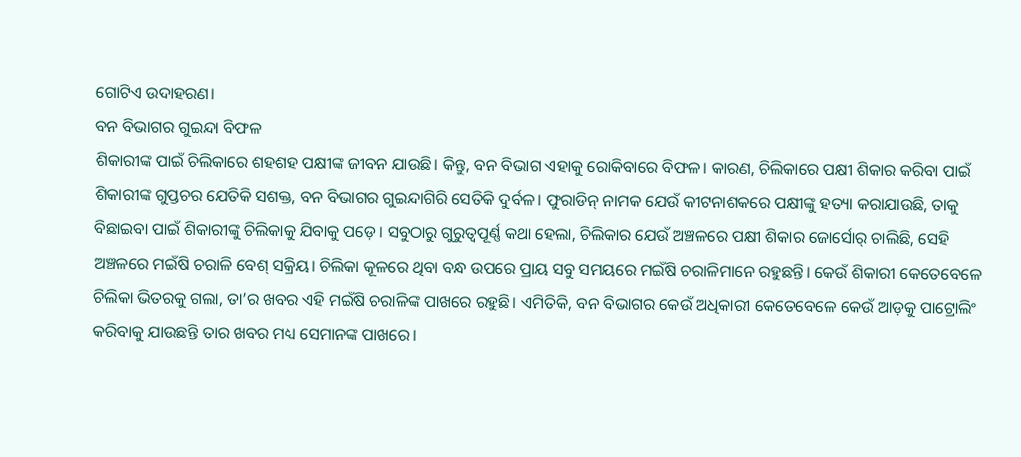ଗୋଟିଏ ଉଦାହରଣ।
ବନ ବିଭାଗର ଗୁଇନ୍ଦା ବିଫଳ
ଶିକାରୀଙ୍କ ପାଇଁ ଚିଲିକାରେ ଶହଶହ ପକ୍ଷୀଙ୍କ ଜୀବନ ଯାଉଛି। କିନ୍ତୁ, ବନ ବିଭାଗ ଏହାକୁ ରୋକିବାରେ ବିଫଳ। କାରଣ, ଚିଲିକାରେ ପକ୍ଷୀ ଶିକାର କରିବା ପାଇଁ ଶିକାରୀଙ୍କ ଗୁପ୍ତଚର ଯେତିକି ସଶକ୍ତ, ବନ ବିଭାଗର ଗୁଇନ୍ଦାଗିରି ସେତିକି ଦୁର୍ବଳ। ଫୁରାଡିନ୍ ନାମକ ଯେଉଁ କୀଟନାଶକରେ ପକ୍ଷୀଙ୍କୁ ହତ୍ୟା କରାଯାଉଛି, ତାକୁ ବିଛାଇବା ପାଇଁ ଶିକାରୀଙ୍କୁ ଚିଲିକାକୁ ଯିବାକୁ ପଡ଼େ। ସବୁଠାରୁ ଗୁରୁତ୍ବପୂର୍ଣ୍ଣ କଥା ହେଲା, ଚିଲିକାର ଯେଉଁ ଅଞ୍ଚଳରେ ପକ୍ଷୀ ଶିକାର ଜୋର୍ସୋର୍ ଚାଲିଛି, ସେହି ଅଞ୍ଚଳରେ ମଇଁଷି ଚରାଳି ବେଶ୍ ସକ୍ରିୟ। ଚିଲିକା କୂଳରେ ଥିବା ବନ୍ଧ ଉପରେ ପ୍ରାୟ ସବୁ ସମୟରେ ମଇଁଷି ଚରାଳିମାନେ ରହୁଛନ୍ତି। କେଉଁ ଶିକାରୀ କେତେବେଳେ ଚିଲିକା ଭିତରକୁ ଗଲା, ତା’ର ଖବର ଏହି ମଇଁଷି ଚରାଳିଙ୍କ ପାଖରେ ରହୁଛି। ଏମିତିକି, ବନ ବିଭାଗର କେଉଁ ଅଧିକାରୀ କେତେବେଳେ କେଉଁ ଆଡ଼କୁ ପାଟ୍ରୋଲିଂ କରିବାକୁ ଯାଉଛନ୍ତି ତାର ଖବର ମଧ୍ୟ ସେମାନଙ୍କ ପାଖରେ।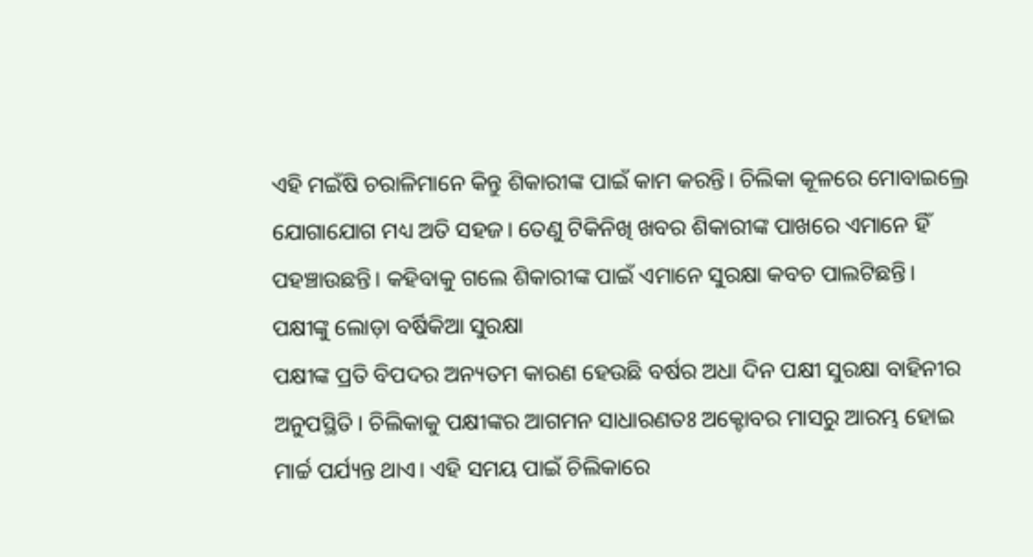ଏହି ମଇଁଷି ଚରାଳିମାନେ କିନ୍ତୁ ଶିକାରୀଙ୍କ ପାଇଁ କାମ କରନ୍ତି। ଚିଲିକା କୂଳରେ ମୋବାଇଲ୍ରେ ଯୋଗାଯୋଗ ମଧ୍ୟ ଅତି ସହଜ। ତେଣୁ ଟିକିନିଖି ଖବର ଶିକାରୀଙ୍କ ପାଖରେ ଏମାନେ ହିଁ ପହଞ୍ଚାଉଛନ୍ତି। କହିବାକୁ ଗଲେ ଶିକାରୀଙ୍କ ପାଇଁ ଏମାନେ ସୁରକ୍ଷା କବଚ ପାଲଟିଛନ୍ତି।
ପକ୍ଷୀଙ୍କୁ ଲୋଡ଼ା ବର୍ଷିକିଆ ସୁରକ୍ଷା
ପକ୍ଷୀଙ୍କ ପ୍ରତି ବିପଦର ଅନ୍ୟତମ କାରଣ ହେଉଛି ବର୍ଷର ଅଧା ଦିନ ପକ୍ଷୀ ସୁରକ୍ଷା ବାହିନୀର ଅନୁପସ୍ଥିତି। ଚିଲିକାକୁ ପକ୍ଷୀଙ୍କର ଆଗମନ ସାଧାରଣତଃ ଅକ୍ଟୋବର ମାସରୁ ଆରମ୍ଭ ହୋଇ ମାର୍ଚ୍ଚ ପର୍ଯ୍ୟନ୍ତ ଥାଏ। ଏହି ସମୟ ପାଇଁ ଚିଲିକାରେ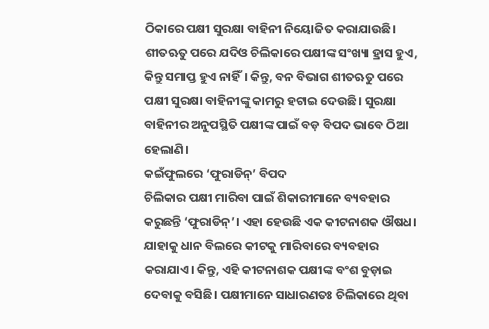ଠିକାରେ ପକ୍ଷୀ ସୁରକ୍ଷା ବାହିନୀ ନିୟୋଜିତ କରାଯାଉଛି। ଶୀତଋତୁ ପରେ ଯଦିଓ ଚିଲିକାରେ ପକ୍ଷୀଙ୍କ ସଂଖ୍ୟା ହ୍ରାସ ହୁଏ, କିନ୍ତୁ ସମାପ୍ତ ହୁଏ ନାହିଁ। କିନ୍ତୁ, ବନ ବିଭାଗ ଶୀତଋତୁ ପରେ ପକ୍ଷୀ ସୁରକ୍ଷା ବାହିନୀଙ୍କୁ କାମରୁ ହଟାଇ ଦେଉଛି। ସୁରକ୍ଷା ବାହିନୀର ଅନୁପସ୍ଥିତି ପକ୍ଷୀଙ୍କ ପାଇଁ ବଡ଼ ବିପଦ ଭାବେ ଠିଆ ହେଲାଣି।
କଇଁଫୁଲରେ ‘ଫୁରାଡିନ୍’ ବିପଦ
ଚିଲିକାର ପକ୍ଷୀ ମାରିବା ପାଇଁ ଶିକାରୀମାନେ ବ୍ୟବହାର କରୁଛନ୍ତି ‘ଫୁରାଡିନ୍’। ଏହା ହେଉଛି ଏକ କୀଟନାଶକ ଔଷଧ। ଯାହାକୁ ଧାନ ବିଲରେ କୀଟକୁ ମାରିବାରେ ବ୍ୟବହାର କରାଯାଏ। କିନ୍ତୁ, ଏହି କୀଟନାଶକ ପକ୍ଷୀଙ୍କ ବଂଶ ବୁଡ଼ାଇ ଦେବାକୁ ବସିଛି। ପକ୍ଷୀମାନେ ସାଧାରଣତଃ ଚିଲିକାରେ ଥିବା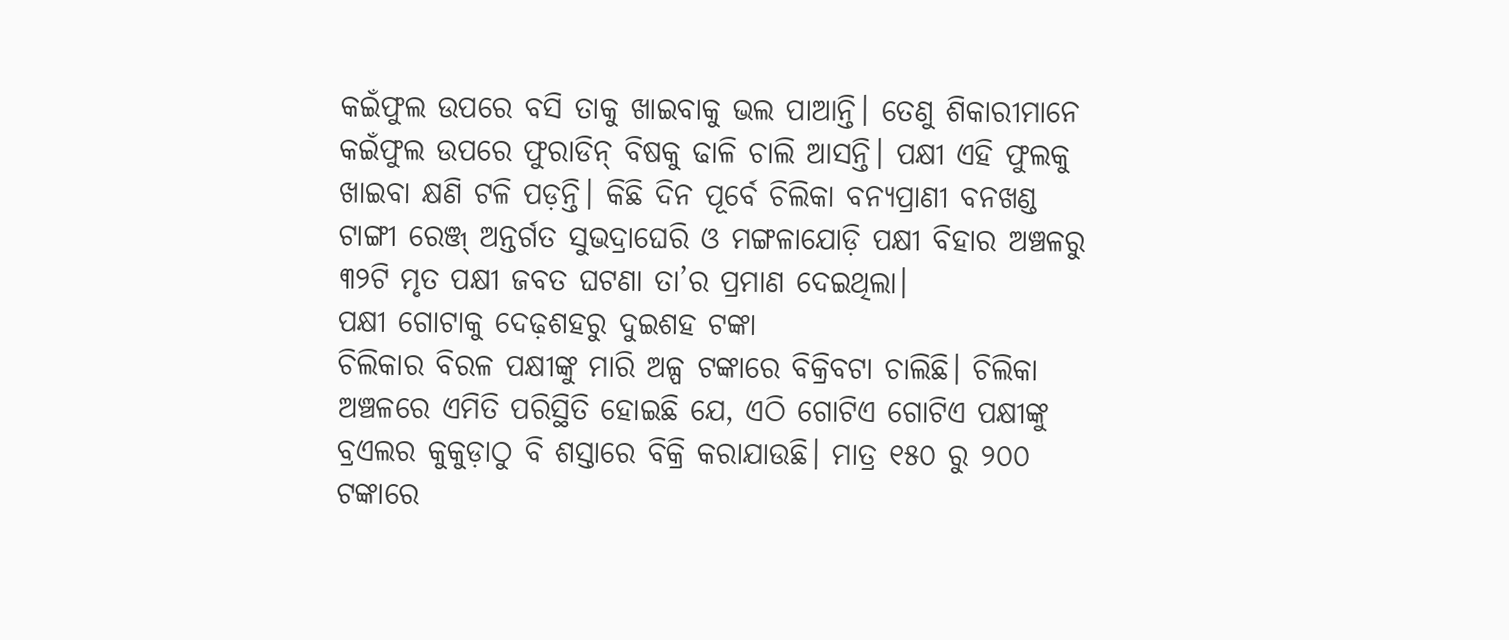କଇଁଫୁଲ ଉପରେ ବସି ତାକୁ ଖାଇବାକୁ ଭଲ ପାଆନ୍ତି। ତେଣୁ ଶିକାରୀମାନେ କଇଁଫୁଲ ଉପରେ ଫୁରାଡିନ୍ ବିଷକୁ ଢାଳି ଚାଲି ଆସନ୍ତି। ପକ୍ଷୀ ଏହି ଫୁଲକୁ ଖାଇବା କ୍ଷଣି ଟଳି ପଡ଼ନ୍ତି। କିଛି ଦିନ ପୂର୍ବେ ଚିଲିକା ବନ୍ୟପ୍ରାଣୀ ବନଖଣ୍ଡ ଟାଙ୍ଗୀ ରେଞ୍ଜ୍ ଅନ୍ତର୍ଗତ ସୁଭଦ୍ରାଘେରି ଓ ମଙ୍ଗଳାଯୋଡ଼ି ପକ୍ଷୀ ବିହାର ଅଞ୍ଚଳରୁ ୩୨ଟି ମୃତ ପକ୍ଷୀ ଜବତ ଘଟଣା ତା’ର ପ୍ରମାଣ ଦେଇଥିଲା।
ପକ୍ଷୀ ଗୋଟାକୁ ଦେଢ଼ଶହରୁ ଦୁଇଶହ ଟଙ୍କା
ଚିଲିକାର ବିରଳ ପକ୍ଷୀଙ୍କୁ ମାରି ଅଳ୍ପ ଟଙ୍କାରେ ବିକ୍ରିବଟା ଚାଲିଛି। ଚିଲିକା ଅଞ୍ଚଳରେ ଏମିତି ପରିସ୍ଥିତି ହୋଇଛି ଯେ, ଏଠି ଗୋଟିଏ ଗୋଟିଏ ପକ୍ଷୀଙ୍କୁ ବ୍ରଏଲର କୁକୁଡ଼ାଠୁ ବି ଶସ୍ତାରେ ବିକ୍ରି କରାଯାଉଛି। ମାତ୍ର ୧୫୦ ରୁ ୨୦୦ ଟଙ୍କାରେ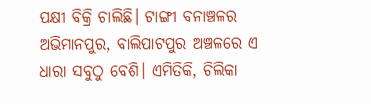ପକ୍ଷୀ ବିକ୍ରି ଚାଲିଛି। ଟାଙ୍ଗୀ ବନାଞ୍ଚଳର ଅଭିମାନପୁର, ବାଲିପାଟପୁର ଅଞ୍ଚଳରେ ଏ ଧାରା ସବୁଠୁ ବେଶି। ଏମିତିକି, ଚିଲିକା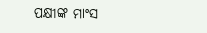ପକ୍ଷୀଙ୍କ ମାଂସ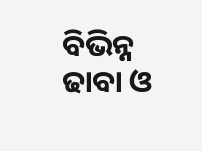ବିଭିନ୍ନ ଢାବା ଓ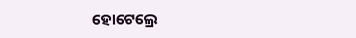ହୋଟେଲ୍ରେ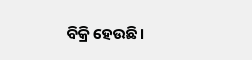ବିକ୍ରି ହେଉଛି।